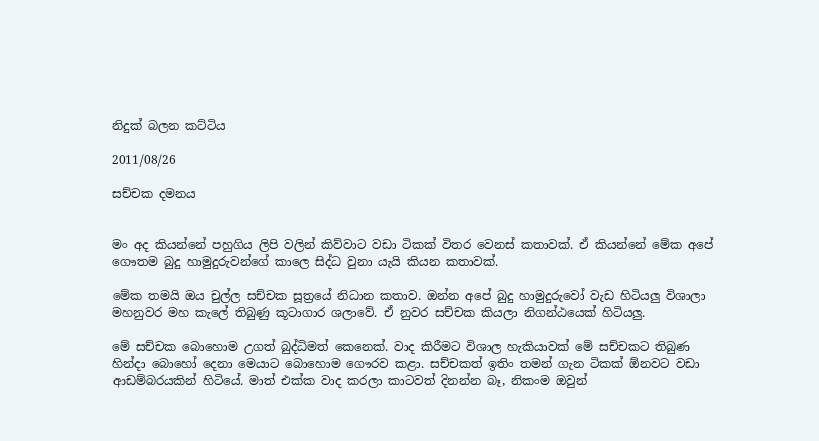නිදුක් බලන කට්ටිය

2011/08/26

සච්චක දමනය


මං අද කියන්නේ පහුගිය ලිපි වලින් කිව්වාට වඩා ටිකක් විතර වෙනස් කතාවක්. ඒ කියන්නේ මේක අපේ ගෞතම බුදු හාමුදුරුවන්ගේ කාලෙ සිද්ධ වුනා යැයි කියන කතාවක්.

මේක තමයි ඔය චුල්ල සච්චක සූත්‍රයේ නිධාන කතාව. ඔන්න අපේ බුදු හාමුදුරුවෝ වැඩ හිටියලු විශාලා මහනුවර මහ කැලේ තිබුණු කූටාගාර ශලාවේ. ඒ නුවර සච්චක කියලා නිගන්ඨයෙක් හිටියලු.

මේ සච්චක බොහොම උගත් බුද්ධිමත් කෙනෙක්. වාද කිරීමට විශාල හැකියාවක් මේ සච්චකට තිබුණ හින්දා බොහෝ දෙනා මෙයාට බොහොම ගෞරව කළා. සච්චකත් ඉතිං තමන් ගැන ටිකක් ඕනවට වඩා ආඩම්බරයකින් හිටියේ. මාත් එක්ක වාද කරලා කාටවත් දිනන්න බෑ, නිකංම ඔවුන්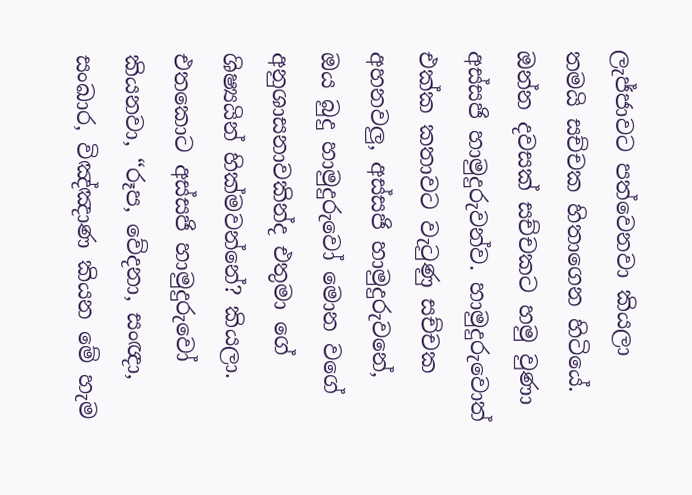ලැජ්ජාවට පත්වෙනවා කියලා තමයි සච්චක හිතාගෙන හිටියේ.
ඔන්න දවසක් සච්චකට හමු වුණා අස්සජි හාමුදුරුවන්ව. හාමුදුරුවොත් එක්ක කතාවට වැටුණු සච්චක අහනවලු, අස්සජි හාමුදුරුවනේ, ඔය බුදු හාමුදුරුවෝ මොන වගේ අනුශාසනාවකින්ද එතුමා ගේ ශිෂ්‍යයින් හික්මවන්නේ? කියලා.
එතකොට අස්සජි හාමුදුරුවෝ කියනවා, “රූප, වේදනා, සංඥා, සංඛාර, විඤ්ඤාණ කියන මේ හැම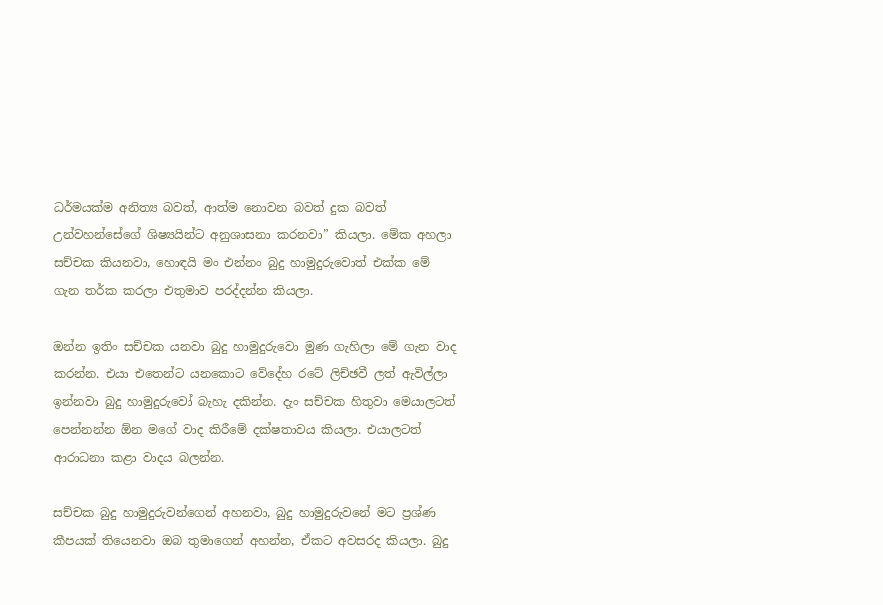ධර්මයක්ම අනිත්‍ය බවත්, ආත්ම නොවන බවත් දුක බවත් උන්වහන්සේගේ ශිෂ්‍යයින්ට අනුශාසනා කරනවා” කියලා. මේක අහලා සච්චක කියනවා, හොඳයි මං එන්නං බුදු හාමුදුරුවොත් එක්ක මේ ගැන තර්ක කරලා එතුමාව පරද්දන්න කියලා.

ඔන්න ඉතිං සච්චක යනවා බුදු හාමුදුරුවො මුණ ගැහිලා මේ ගැන වාද කරන්න. එයා එතෙන්ට යනකොට වේදේහ රටේ ලිච්ඡවී ලත් ඇවිල්ලා ඉන්නවා බුදු හාමුදුරුවෝ බැහැ දකින්න. දැං සච්චක හිතුවා මෙයාලටත් පෙන්නන්න ඕන මගේ වාද කිරීමේ දක්ෂතාවය කියලා. එයාලටත් ආරාධනා කළා වාදය බලන්න.

සච්චක බුදු හාමුදුරුවන්ගෙන් අහනවා, බුදු හාමුදුරුවනේ මට ප්‍රශ්ණ කීපයක් තියෙනවා ඔබ තුමාගෙන් අහන්න, ඒකට අවසරද කියලා. බුදු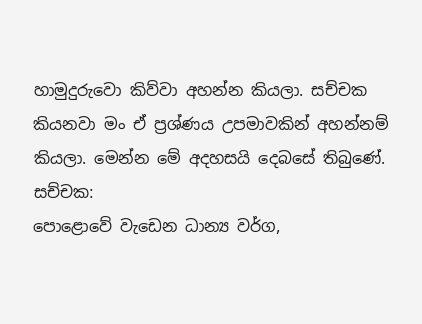හාමුදුරුවො කිව්වා අහන්න කියලා. සච්චක කියනවා මං ඒ ප්‍රශ්ණය උපමාවකින් අහන්නම් කියලා. මෙන්න මේ අදහසයි දෙබසේ තිබුණේ.
සච්චක:
පොළොවේ වැඩෙන ධාන්‍ය වර්ග,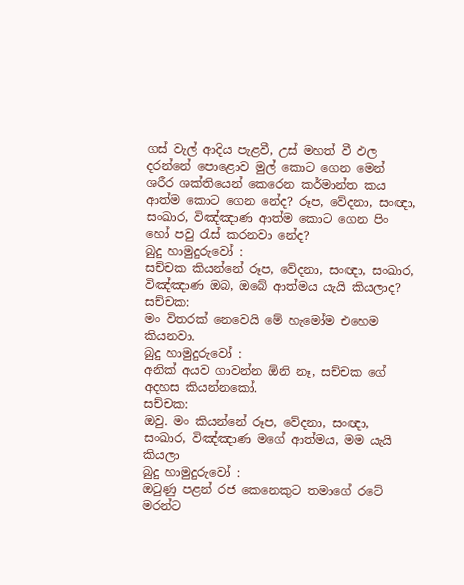ගස් වැල් ආදිය පැළවී, උස් මහත් වී ඵල දරන්නේ පොළොව මුල් කොට ගෙන මෙන් ශරීර ශක්තියෙන් කෙරෙන කර්මාන්ත කය ආත්ම කොට ගෙන නේද? රූප, වේදනා, සංඥා, සංඛාර, විඤ්ඤාණ ආත්ම කොට ගෙන පිං හෝ පවු රැස් කරනවා නේද?
බුදු හාමුදුරුවෝ :
සච්චක කියන්නේ රූප, වේදනා, සංඥා, සංඛාර, විඤ්ඤාණ ඔබ, ඔබේ ආත්මය යැයි කියලාද?
සච්චක:
මං විතරක් නෙවෙයි මේ හැමෝම එහෙම කියනවා.
බුදු හාමුදුරුවෝ :
අනික් අයව ගාවන්න ඕනි නෑ, සච්චක ගේ අදහස කියන්නකෝ.
සච්චක:
ඔවු. මං කියන්නේ රූප, වේදනා, සංඥා, සංඛාර, විඤ්ඤාණ මගේ ආත්මය, මම යැයි කියලා
බුදු හාමුදුරුවෝ :
ඔටුණු පළන් රජ කෙනෙකුට තමාගේ රටේ මරන්ට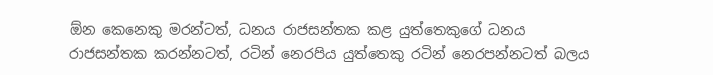ඕන කෙනෙකු මරන්ටත්, ධනය රාජසන්තක කළ යුත්තෙකුගේ ධනය රාජසන්තක කරන්නටත්, රටින් නෙරපිය යුත්තෙකු රටින් නෙරපන්නටත් බලය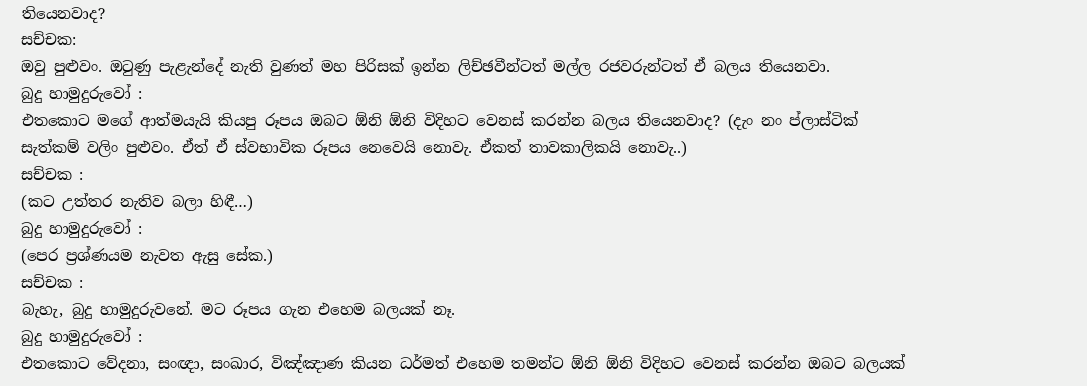තියෙනවාද?
සච්චක:
ඔවු පුළුවං. ඔටුණු පැළැන්දේ නැති වුණත් මහ පිරිසක් ඉන්න ලිච්ඡවීන්ටත් මල්ල රජවරුන්ටත් ඒ බලය තියෙනවා.
බුදු හාමුදුරුවෝ :
එතකොට මගේ ආත්මයැයි කියපු රූපය ඔබට ඕනි ඕනි විදිහට වෙනස් කරන්න බලය තියෙනවාද? (දැං නං ප්ලාස්ටික් සැත්කම් වලිං පුළුවං. ඒත් ඒ ස්වභාවික රූපය නෙවෙයි නොවැ. ඒකත් තාවකාලිකයි නොවැ..)
සච්චක :
(කට උත්තර නැතිව බලා හිඳී…)
බුදු හාමුදුරුවෝ :
(පෙර ප්‍රශ්ණයම නැවත ඇසු සේක.)
සච්චක :
බැහැ, බුදු හාමුදුරුවනේ. මට රූපය ගැන එහෙම බලයක් නෑ.
බුදු හාමුදුරුවෝ :
එතකොට වේදනා, සංඥා, සංඛාර, විඤ්ඤාණ කියන ධර්මත් එහෙම තමන්ට ඕනි ඕනි විදිහට වෙනස් කරන්න ඔබට බලයක්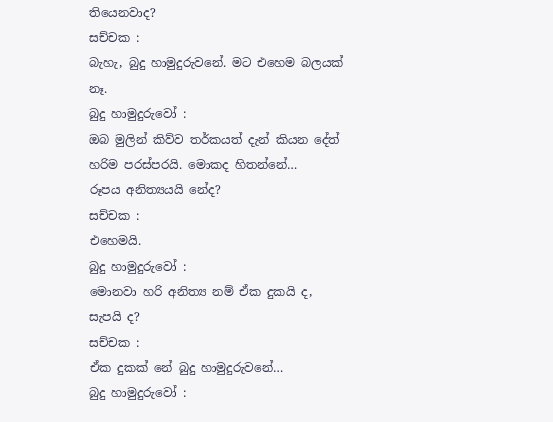තියෙනවාද?
සච්චක :
බැහැ, බුදු හාමුදුරුවනේ. මට එහෙම බලයක් නෑ.
බුදු හාමුදුරුවෝ :
ඔබ මුලින් කිව්ව තර්කයත් දැන් කියන දේත් හරිම පරස්පරයි. මොකද හිතන්නේ…
රූපය අනිත්‍යයයි නේද?
සච්චක :
එහෙමයි.
බුදු හාමුදුරුවෝ :
මොනවා හරි අනිත්‍ය නම් ඒක දුකයි ද, සැපයි ද?
සච්චක :
ඒක දුකක් නේ බුදු හාමුදුරුවනේ…
බුදු හාමුදුරුවෝ :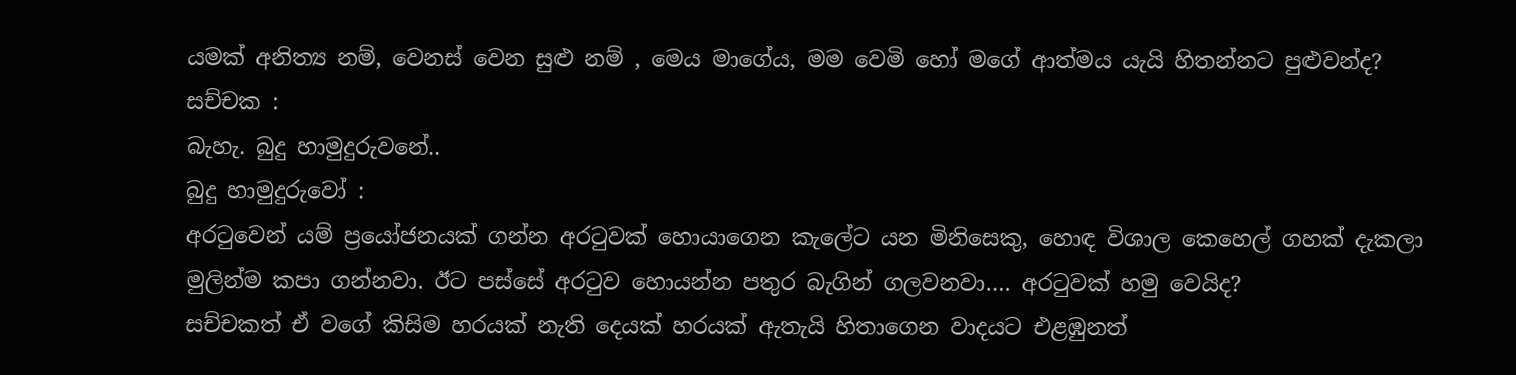යමක් අනිත්‍ය නම්, වෙනස් වෙන සුළු නම් , මෙය මාගේය, මම වෙමි හෝ මගේ ආත්මය යැයි හිතන්නට පුළුවන්ද?
සච්චක :
බැහැ. බුදු හාමුදුරුවනේ..
බුදු හාමුදුරුවෝ :
අරටුවෙන් යම් ප්‍රයෝජනයක් ගන්න අරටුවක් හොයාගෙන කැලේට යන මිනිසෙකු, හොඳ විශාල කෙහෙල් ගහක් දැකලා මුලින්ම කපා ගන්නවා. ඊට පස්සේ අරටුව හොයන්න පතුර බැගින් ගලවනවා…. අරටුවක් හමු වෙයිද?
සච්චකත් ඒ වගේ කිසිම හරයක් නැති දෙයක් හරයක් ඇතැයි හිතාගෙන වාදයට එළඹුනත්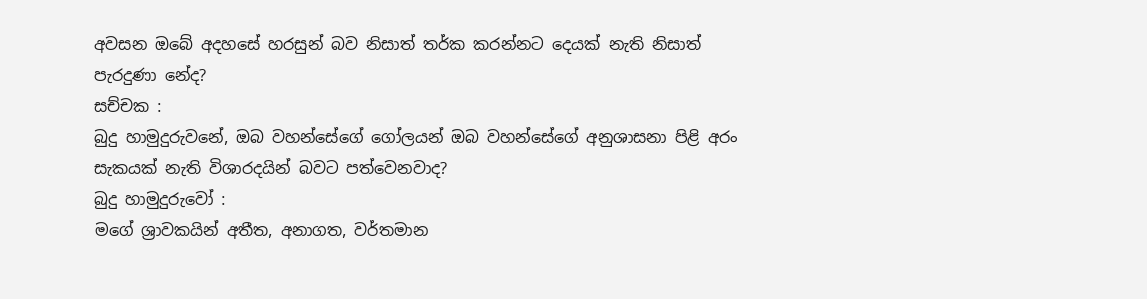අවසන ඔබේ අදහසේ හරසුන් බව නිසාත් තර්ක කරන්නට දෙයක් නැති නිසාත් පැරදුණා නේද?
සච්චක :
බුදු හාමුදුරුවනේ, ඔබ වහන්සේගේ ගෝලයන් ඔබ වහන්සේගේ අනුශාසනා පිළි අරං සැකයක් නැති විශාරදයින් බවට පත්වෙනවාද?
බුදු හාමුදුරුවෝ :
මගේ ශ්‍රාවකයින් අතීත, අනාගත, වර්තමාන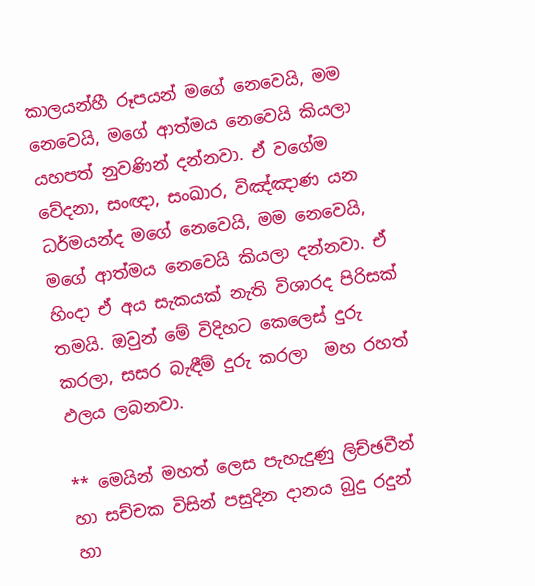කාලයන්හී රූපයන් මගේ නෙවෙයි, මම නෙවෙයි, මගේ ආත්මය නෙවෙයි කියලා යහපත් නුවණින් දන්නවා. ඒ වගේම වේදනා, සංඥා, සංඛාර, විඤ්ඤාණ යන ධර්මයන්ද මගේ නෙවෙයි, මම නෙවෙයි, මගේ ආත්මය නෙවෙයි කියලා දන්නවා. ඒ හිංදා ඒ අය සැකයක් නැති විශාරද පිරිසක් තමයි. ඔවුන් මේ විදිහට කෙලෙස් දුරු කරලා, සසර බැඳීම් දුරු කරලා  මහ රහත් ඵලය ලබනවා.

** මෙයින් මහත් ලෙස පැහැදුණු ලිච්ඡවීන් හා සච්චක විසින් පසුදින දානය බුදු රදුන් හා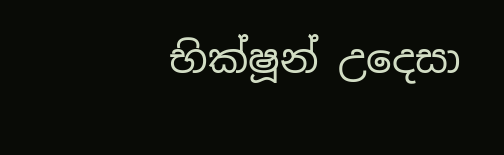භික්ෂූන් උදෙසා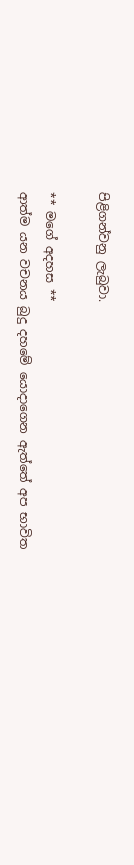පිළිගන්වනු ලැබුවා.

** මගේ අදහස **
ආත්ම යන වචනය බුදු දහමේ යොදාගෙන ඇත්තේ අප භාවිත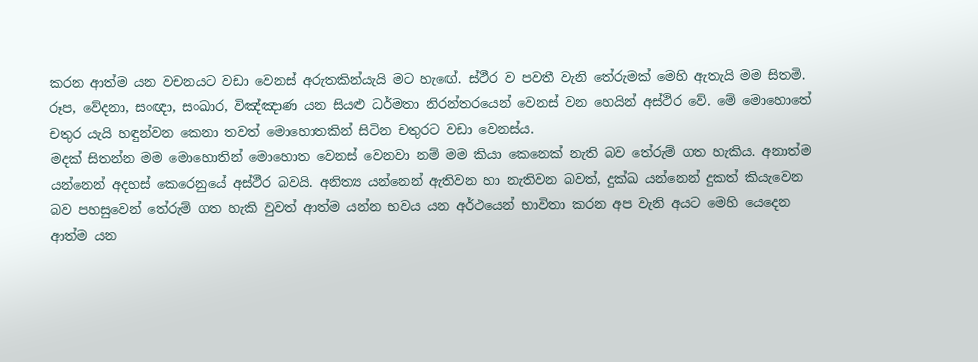කරන ආත්ම යන වචනයට වඩා වෙනස් අරුතකින්යැයි මට හැඟේ. ස්ථීර ව පවතී වැනි තේරුමක් මෙහි ඇතැයි මම සිතමි.
රූප, වේදනා, සංඥා, සංඛාර, විඤ්ඤාණ යන සියළු ධර්මතා නිරන්තරයෙන් වෙනස් වන හෙයින් අස්ථිර වේ. මේ මොහොතේ චතුර යැයි හඳුන්වන කෙනා තවත් මොහොතකින් සිටින චතුරට වඩා වෙනස්ය.
මදක් සිතන්න මම මොහොතින් මොහොත වෙනස් වෙනවා නම් මම කියා කෙනෙක් නැති බව තේරුම් ගත හැකිය. අනාත්ම යන්නෙන් අදහස් කෙරෙනුයේ අස්ථීර බවයි. අනිත්‍ය යන්නෙන් ඇතිවන හා නැතිවන බවත්, දුක්ඛ යන්නෙන් දුකත් කියැවෙන බව පහසුවෙන් තේරුම් ගත හැකි වුවත් ආත්ම යන්න භවය යන අර්ථයෙන් භාවිතා කරන අප වැනි අයට මෙහි යෙදෙන ආත්ම යන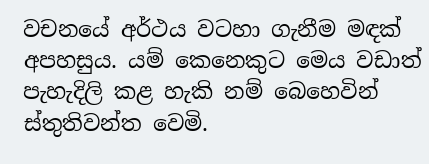වචනයේ අර්ථය වටහා ගැනීම මඳක් අපහසුය. යම් කෙනෙකුට මෙය වඩාත් පැහැදිලි කළ හැකි නම් බෙහෙවින් ස්තුතිවන්ත වෙමි.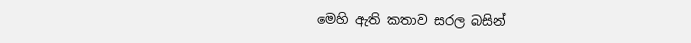මෙහි ඇති කතාව සරල බසින්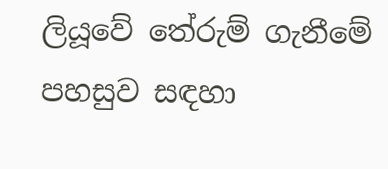ලියූවේ තේරුම් ගැනීමේ පහසුව සඳහා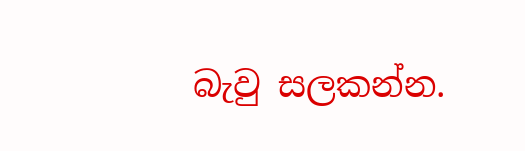බැවු සලකන්න.